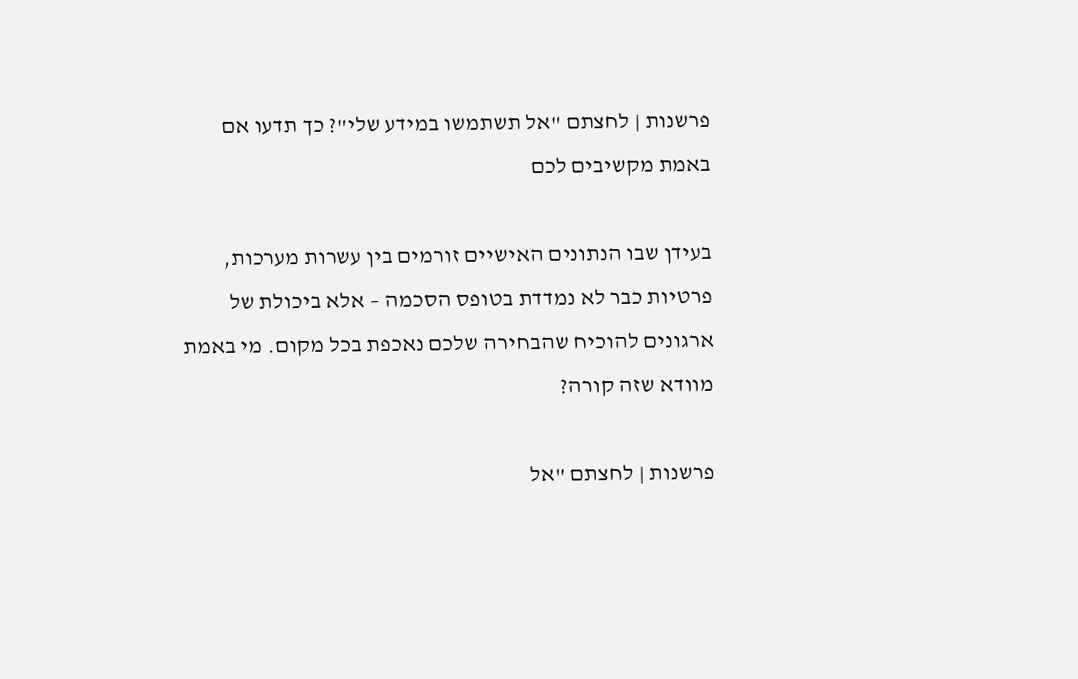פרשנות | לחצתם "אל תשתמשו במידע שלי"? כך תדעו אם באמת מקשיבים לכם

בעידן שבו הנתונים האישיים זורמים בין עשרות מערכות, פרטיות כבר לא נמדדת בטופס הסכמה – אלא ביכולת של ארגונים להוכיח שהבחירה שלכם נאכפת בכל מקום. מי באמת מוודא שזה קורה?

פרשנות | לחצתם "אל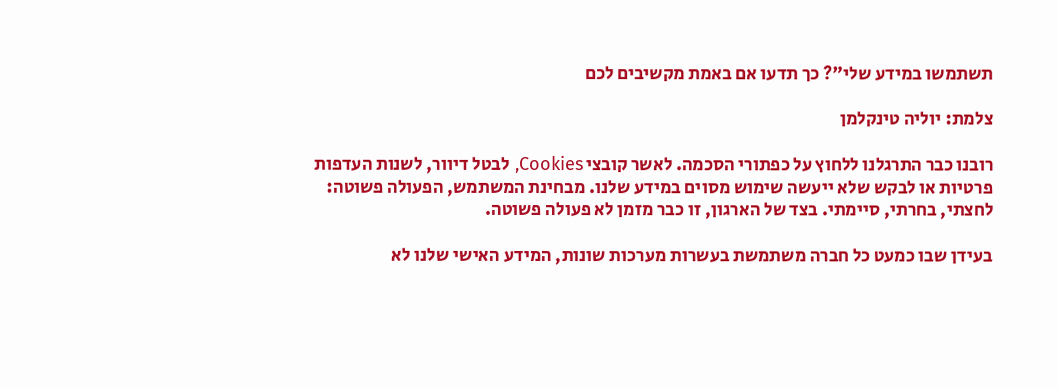תשתמשו במידע שלי"? כך תדעו אם באמת מקשיבים לכם

צלמת: יוליה טינקלמן

רובנו כבר התרגלנו ללחוץ על כפתורי הסכמה. לאשר קובצי Cookies, לבטל דיוור, לשנות העדפות פרטיות או לבקש שלא ייעשה שימוש מסוים במידע שלנו. מבחינת המשתמש, הפעולה פשוטה: לחצתי, בחרתי, סיימתי. בצד של הארגון, זו כבר מזמן לא פעולה פשוטה.

בעידן שבו כמעט כל חברה משתמשת בעשרות מערכות שונות, המידע האישי שלנו לא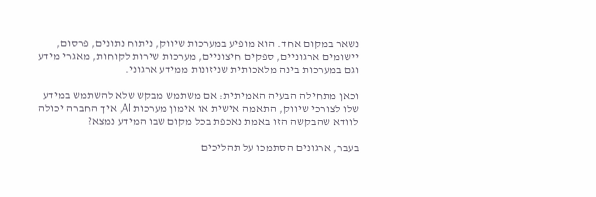נשאר במקום אחד. הוא מופיע במערכות שיווק, ניתוח נתונים, פרסום, יישומים ארגוניים, ספקים חיצוניים, מערכות שירות לקוחות, מאגרי מידע וגם במערכות בינה מלאכותית שניזונות ממידע ארגוני.

וכאן מתחילה הבעיה האמיתית: אם משתמש מבקש שלא להשתמש במידע שלו לצורכי שיווק, התאמה אישית או אימון מערכות AI, איך החברה יכולה לוודא שהבקשה הזו באמת נאכפת בכל מקום שבו המידע נמצא?

בעבר, ארגונים הסתמכו על תהליכים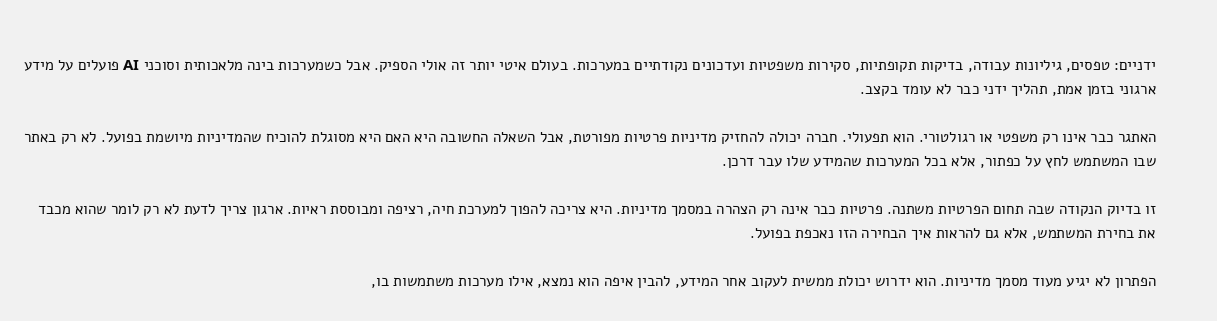ידניים: טפסים, גיליונות עבודה, בדיקות תקופתיות, סקירות משפטיות ועדכונים נקודתיים במערכות. בעולם איטי יותר זה אולי הספיק. אבל כשמערכות בינה מלאכותית וסוכני AI פועלים על מידע ארגוני בזמן אמת, תהליך ידני כבר לא עומד בקצב.

האתגר כבר אינו רק משפטי או רגולטורי. הוא תפעולי. חברה יכולה להחזיק מדיניות פרטיות מפורטת, אבל השאלה החשובה היא האם היא מסוגלת להוכיח שהמדיניות מיושמת בפועל. לא רק באתר שבו המשתמש לחץ על כפתור, אלא בכל המערכות שהמידע שלו עבר דרכן.

זו בדיוק הנקודה שבה תחום הפרטיות משתנה. פרטיות כבר אינה רק הצהרה במסמך מדיניות. היא צריכה להפוך למערכת חיה, רציפה ומבוססת ראיות. ארגון צריך לדעת לא רק לומר שהוא מכבד את בחירת המשתמש, אלא גם להראות איך הבחירה הזו נאכפת בפועל.

הפתרון לא יגיע מעוד מסמך מדיניות. הוא ידרוש יכולת ממשית לעקוב אחר המידע, להבין איפה הוא נמצא, אילו מערכות משתמשות בו,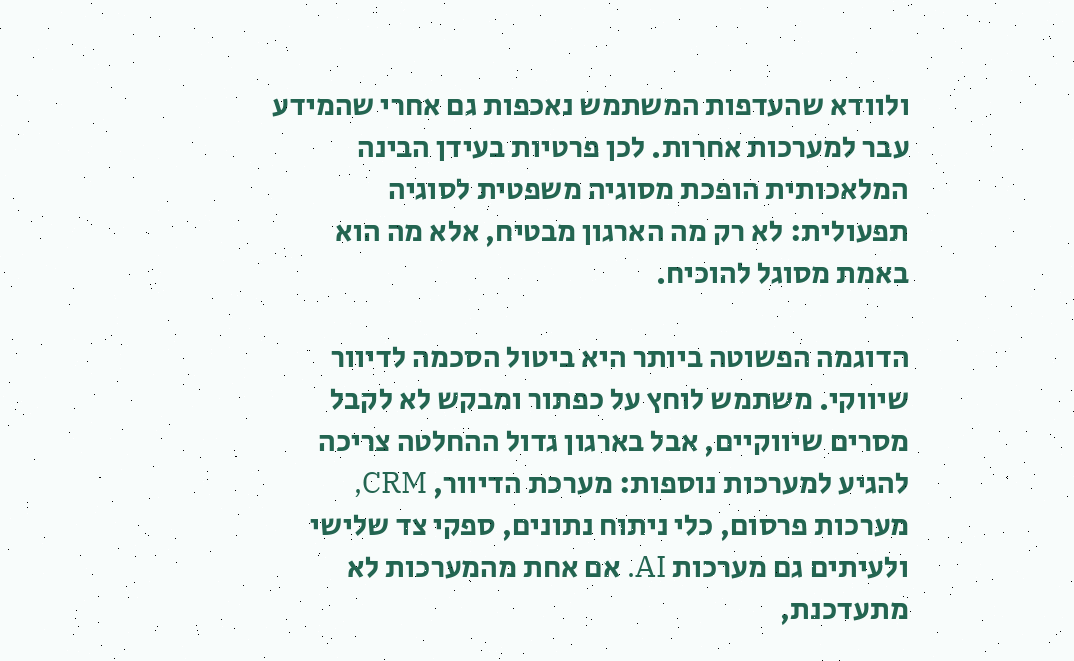ולוודא שהעדפות המשתמש נאכפות גם אחרי שהמידע עבר למערכות אחרות. לכן פרטיות בעידן הבינה המלאכותית הופכת מסוגיה משפטית לסוגיה תפעולית: לא רק מה הארגון מבטיח, אלא מה הוא באמת מסוגל להוכיח.

הדוגמה הפשוטה ביותר היא ביטול הסכמה לדיוור שיווקי. משתמש לוחץ על כפתור ומבקש לא לקבל מסרים שיווקיים, אבל בארגון גדול ההחלטה צריכה להגיע למערכות נוספות: מערכת הדיוור, CRM, מערכות פרסום, כלי ניתוח נתונים, ספקי צד שלישי ולעיתים גם מערכות AI. אם אחת מהמערכות לא מתעדכנת,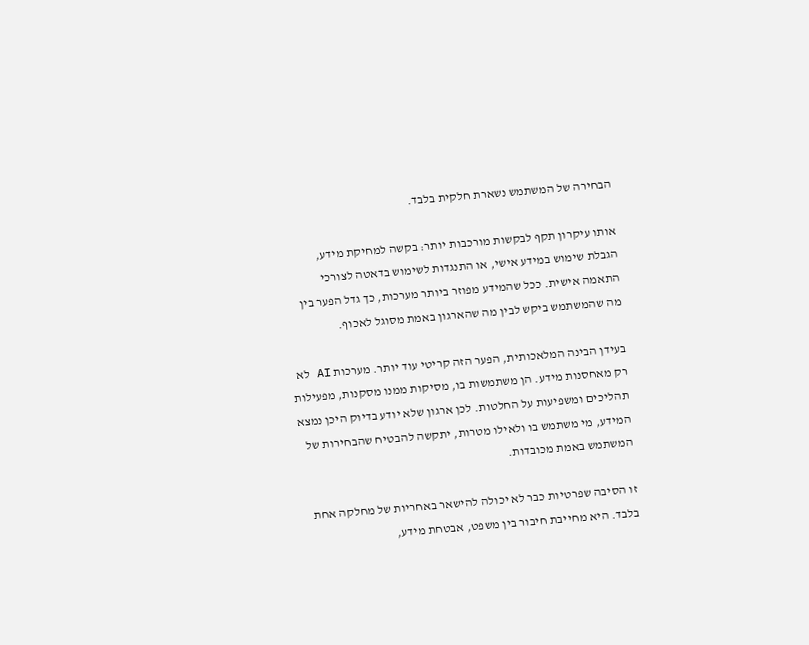הבחירה של המשתמש נשארת חלקית בלבד.

אותו עיקרון תקף לבקשות מורכבות יותר: בקשה למחיקת מידע, הגבלת שימוש במידע אישי, או התנגדות לשימוש בדאטה לצורכי התאמה אישית. ככל שהמידע מפוזר ביותר מערכות, כך גדל הפער בין מה שהמשתמש ביקש לבין מה שהארגון באמת מסוגל לאכוף.

בעידן הבינה המלאכותית, הפער הזה קריטי עוד יותר. מערכות AI לא רק מאחסנות מידע. הן משתמשות בו, מסיקות ממנו מסקנות, מפעילות תהליכים ומשפיעות על החלטות. לכן ארגון שלא יודע בדיוק היכן נמצא המידע, מי משתמש בו ולאילו מטרות, יתקשה להבטיח שהבחירות של המשתמש באמת מכובדות.

זו הסיבה שפרטיות כבר לא יכולה להישאר באחריות של מחלקה אחת בלבד. היא מחייבת חיבור בין משפט, אבטחת מידע,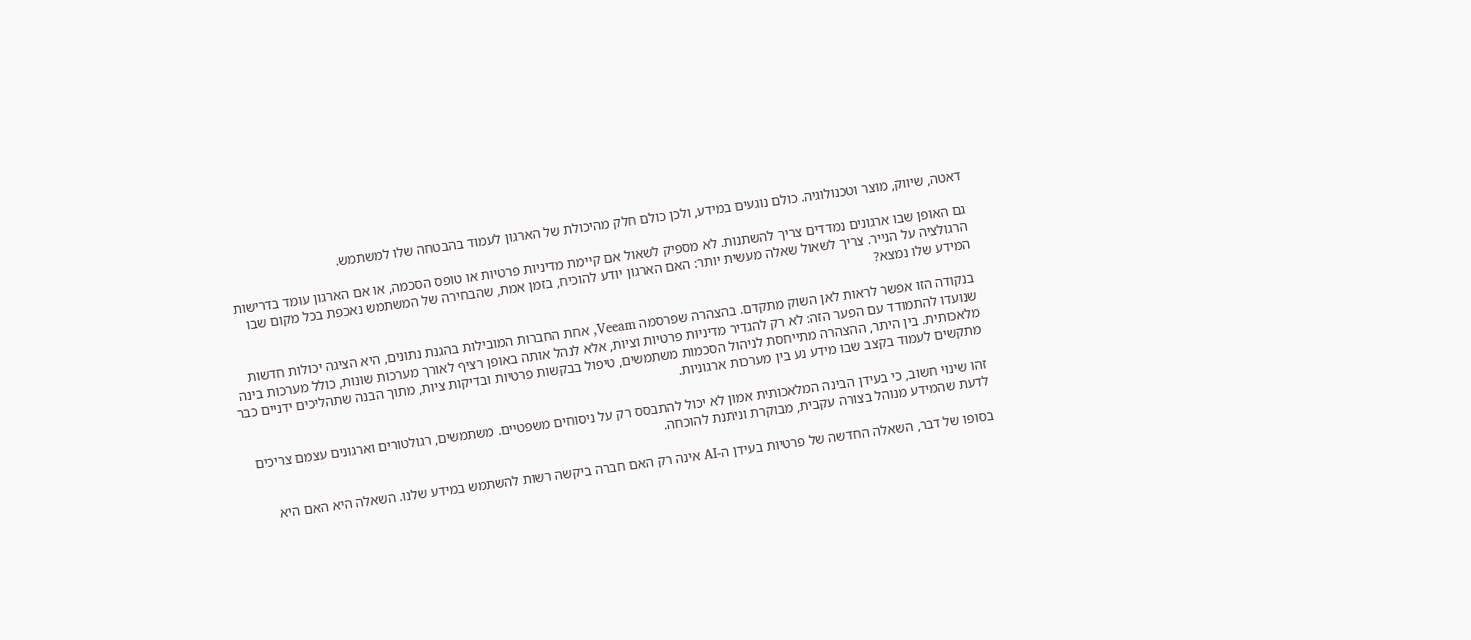דאטה, שיווק, מוצר וטכנולוגיה. כולם נוגעים במידע, ולכן כולם חלק מהיכולת של הארגון לעמוד בהבטחה שלו למשתמש.

גם האופן שבו ארגונים נמדדים צריך להשתנות. לא מספיק לשאול אם קיימת מדיניות פרטיות או טופס הסכמה, או אם הארגון עומד בדרישות הרגולציה על הנייר. צריך לשאול שאלה מעשית יותר: האם הארגון יודע להוכיח, בזמן אמת, שהבחירה של המשתמש נאכפת בכל מקום שבו המידע שלו נמצא?

בנקודה הזו אפשר לראות לאן השוק מתקדם. בהצהרה שפרסמה Veeam, אחת החברות המובילות בהגנת נתונים, היא הציגה יכולות חדשות שנועדו להתמודד עם הפער הזה: לא רק להגדיר מדיניות פרטיות וציות, אלא לנהל אותה באופן רציף לאורך מערכות שונות, כולל מערכות בינה מלאכותית. בין היתר, ההצהרה מתייחסת לניהול הסכמות משתמשים, טיפול בבקשות פרטיות ובדיקות ציות, מתוך הבנה שתהליכים ידניים כבר מתקשים לעמוד בקצב שבו מידע נע בין מערכות ארגוניות.

זהו שינוי חשוב, כי בעידן הבינה המלאכותית אמון לא יכול להתבסס רק על ניסוחים משפטיים. משתמשים, רגולטורים וארגונים עצמם צריכים לדעת שהמידע מנוהל בצורה עקבית, מבוקרת וניתנת להוכחה.

בסופו של דבר, השאלה החדשה של פרטיות בעידן ה-AI אינה רק האם חברה ביקשה רשות להשתמש במידע שלנו. השאלה היא האם היא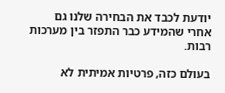יודעת לכבד את הבחירה שלנו גם אחרי שהמידע כבר התפזר בין מערכות רבות.

בעולם כזה, פרטיות אמיתית לא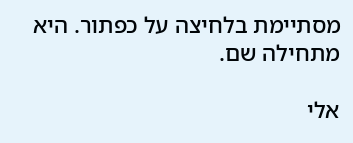מסתיימת בלחיצה על כפתור. היא מתחילה שם.

אלי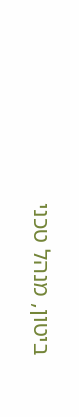ביטון, מנהל טכני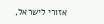אזורי לישראל,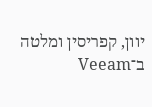יוון, קפריסין ומלטה ב־Veeam